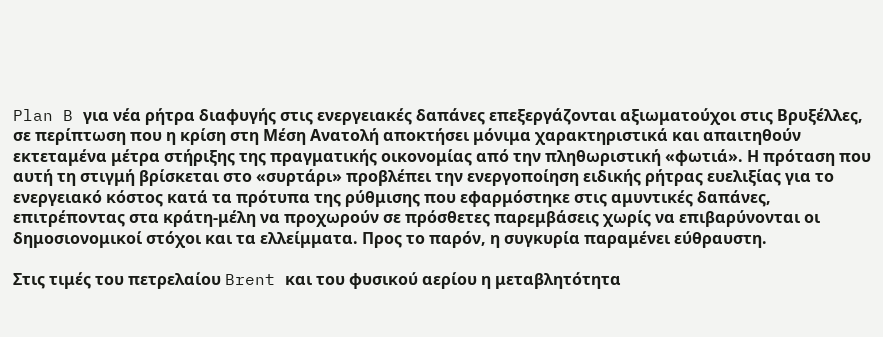Plan B για νέα ρήτρα διαφυγής στις ενεργειακές δαπάνες επεξεργάζονται αξιωματούχοι στις Βρυξέλλες, σε περίπτωση που η κρίση στη Μέση Ανατολή αποκτήσει μόνιμα χαρακτηριστικά και απαιτηθούν εκτεταμένα μέτρα στήριξης της πραγματικής οικονομίας από την πληθωριστική «φωτιά». Η πρόταση που αυτή τη στιγμή βρίσκεται στο «συρτάρι» προβλέπει την ενεργοποίηση ειδικής ρήτρας ευελιξίας για το ενεργειακό κόστος κατά τα πρότυπα της ρύθμισης που εφαρμόστηκε στις αμυντικές δαπάνες, επιτρέποντας στα κράτη-μέλη να προχωρούν σε πρόσθετες παρεμβάσεις χωρίς να επιβαρύνονται οι δημοσιονομικοί στόχοι και τα ελλείμματα. Προς το παρόν, η συγκυρία παραμένει εύθραυστη.

Στις τιμές του πετρελαίου Brent και του φυσικού αερίου η μεταβλητότητα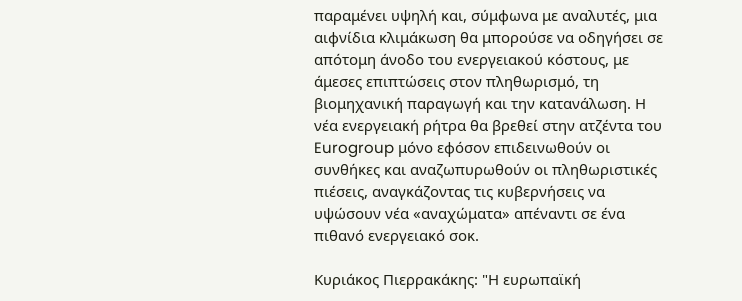παραμένει υψηλή και, σύμφωνα με αναλυτές, μια αιφνίδια κλιμάκωση θα μπορούσε να οδηγήσει σε απότομη άνοδο του ενεργειακού κόστους, με άμεσες επιπτώσεις στον πληθωρισμό, τη βιομηχανική παραγωγή και την κατανάλωση. Η νέα ενεργειακή ρήτρα θα βρεθεί στην ατζέντα του Eurogroup μόνο εφόσον επιδεινωθούν οι συνθήκες και αναζωπυρωθούν οι πληθωριστικές πιέσεις, αναγκάζοντας τις κυβερνήσεις να υψώσουν νέα «αναχώματα» απέναντι σε ένα πιθανό ενεργειακό σοκ.

Κυριάκος Πιερρακάκης: "Η ευρωπαϊκή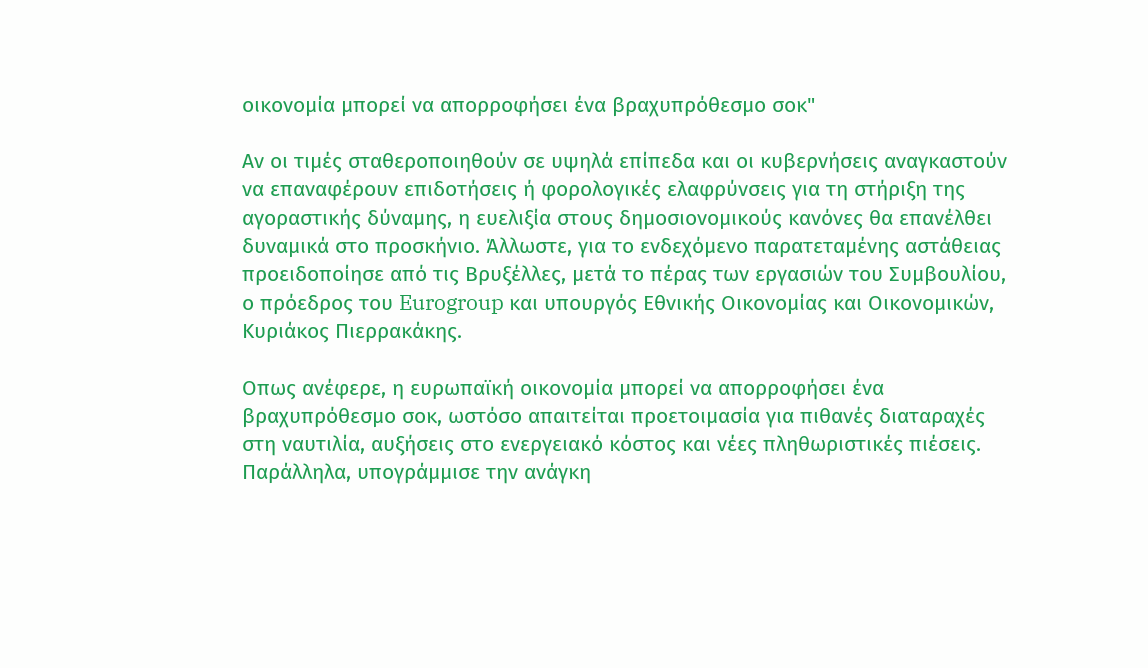οικονομία μπορεί να απορροφήσει ένα βραχυπρόθεσμο σοκ"

Αν οι τιμές σταθεροποιηθούν σε υψηλά επίπεδα και οι κυβερνήσεις αναγκαστούν να επαναφέρουν επιδοτήσεις ή φορολογικές ελαφρύνσεις για τη στήριξη της αγοραστικής δύναμης, η ευελιξία στους δημοσιονομικούς κανόνες θα επανέλθει δυναμικά στο προσκήνιο. Άλλωστε, για το ενδεχόμενο παρατεταμένης αστάθειας προειδοποίησε από τις Βρυξέλλες, μετά το πέρας των εργασιών του Συμβουλίου, ο πρόεδρος του Eurogroup και υπουργός Εθνικής Οικονομίας και Οικονομικών, Κυριάκος Πιερρακάκης.

Oπως ανέφερε, η ευρωπαϊκή οικονομία μπορεί να απορροφήσει ένα βραχυπρόθεσμο σοκ, ωστόσο απαιτείται προετοιμασία για πιθανές διαταραχές στη ναυτιλία, αυξήσεις στο ενεργειακό κόστος και νέες πληθωριστικές πιέσεις. Παράλληλα, υπογράμμισε την ανάγκη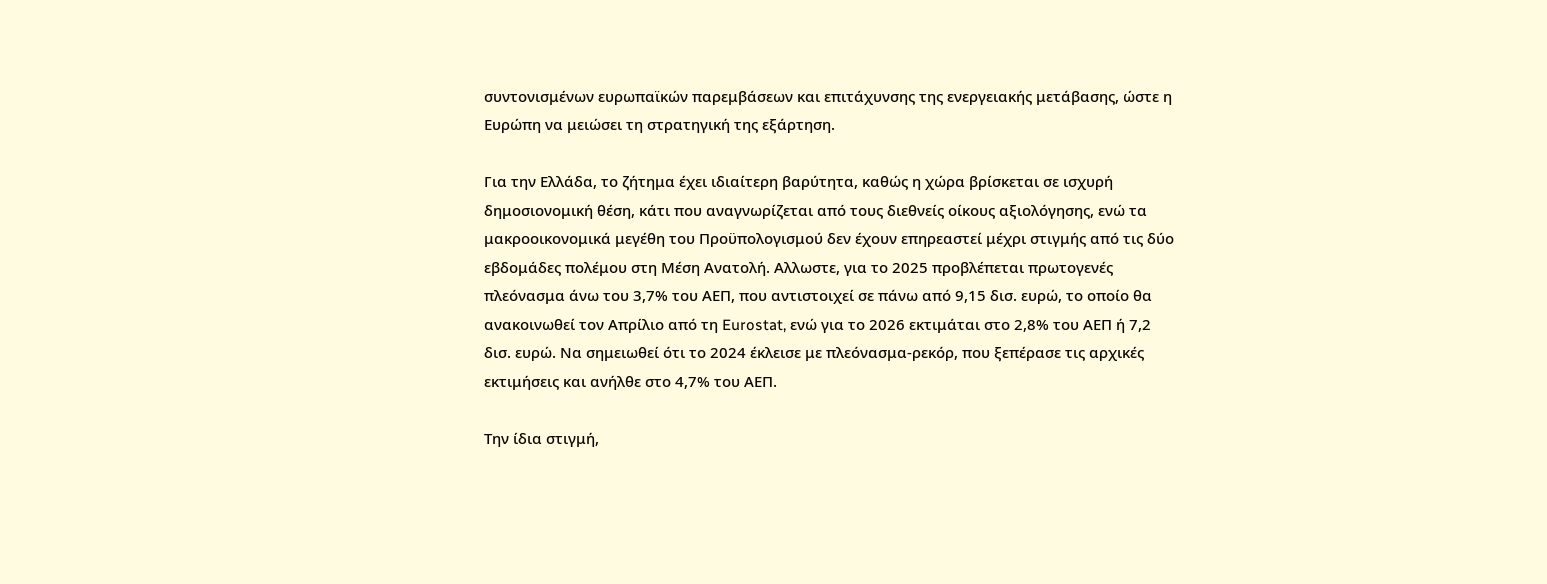συντονισμένων ευρωπαϊκών παρεμβάσεων και επιτάχυνσης της ενεργειακής μετάβασης, ώστε η Ευρώπη να μειώσει τη στρατηγική της εξάρτηση.

Για την Ελλάδα, το ζήτημα έχει ιδιαίτερη βαρύτητα, καθώς η χώρα βρίσκεται σε ισχυρή δημοσιονομική θέση, κάτι που αναγνωρίζεται από τους διεθνείς οίκους αξιολόγησης, ενώ τα μακροοικονομικά μεγέθη του Προϋπολογισμού δεν έχουν επηρεαστεί μέχρι στιγμής από τις δύο εβδομάδες πολέμου στη Μέση Ανατολή. Αλλωστε, για το 2025 προβλέπεται πρωτογενές πλεόνασμα άνω του 3,7% του ΑΕΠ, που αντιστοιχεί σε πάνω από 9,15 δισ. ευρώ, το οποίο θα ανακοινωθεί τον Απρίλιο από τη Eurostat, ενώ για το 2026 εκτιμάται στο 2,8% του ΑΕΠ ή 7,2 δισ. ευρώ. Να σημειωθεί ότι το 2024 έκλεισε με πλεόνασμα-ρεκόρ, που ξεπέρασε τις αρχικές εκτιμήσεις και ανήλθε στο 4,7% του ΑΕΠ.

Την ίδια στιγμή,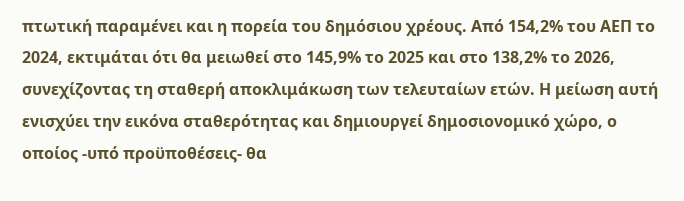πτωτική παραμένει και η πορεία του δημόσιου χρέους. Από 154,2% του ΑΕΠ το 2024, εκτιμάται ότι θα μειωθεί στο 145,9% το 2025 και στο 138,2% το 2026, συνεχίζοντας τη σταθερή αποκλιμάκωση των τελευταίων ετών. Η μείωση αυτή ενισχύει την εικόνα σταθερότητας και δημιουργεί δημοσιονομικό χώρο, ο οποίος -υπό προϋποθέσεις- θα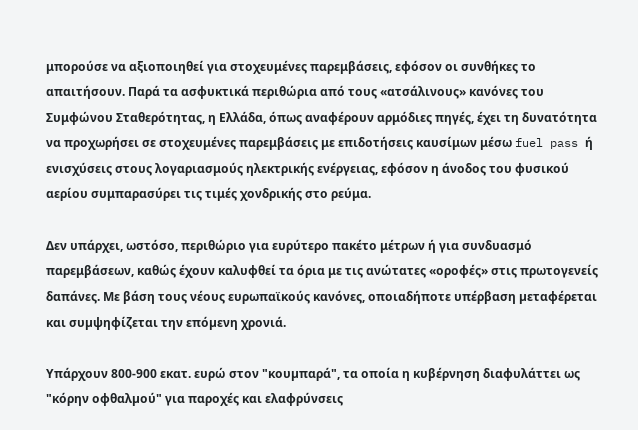μπορούσε να αξιοποιηθεί για στοχευμένες παρεμβάσεις, εφόσον οι συνθήκες το απαιτήσουν. Παρά τα ασφυκτικά περιθώρια από τους «ατσάλινους» κανόνες του Συμφώνου Σταθερότητας, η Ελλάδα, όπως αναφέρουν αρμόδιες πηγές, έχει τη δυνατότητα να προχωρήσει σε στοχευμένες παρεμβάσεις με επιδοτήσεις καυσίμων μέσω fuel pass ή ενισχύσεις στους λογαριασμούς ηλεκτρικής ενέργειας, εφόσον η άνοδος του φυσικού αερίου συμπαρασύρει τις τιμές χονδρικής στο ρεύμα.

Δεν υπάρχει, ωστόσο, περιθώριο για ευρύτερο πακέτο μέτρων ή για συνδυασμό παρεμβάσεων, καθώς έχουν καλυφθεί τα όρια με τις ανώτατες «οροφές» στις πρωτογενείς δαπάνες. Με βάση τους νέους ευρωπαϊκούς κανόνες, οποιαδήποτε υπέρβαση µεταφέρεται και συµψηφίζεται την επόµενη χρονιά.

Υπάρχουν 800-900 εκατ. ευρώ στον "κουµπαρά", τα οποία η κυβέρνηση διαφυλάττει ως "κόρην οφθαλµού" για παροχές και ελαφρύνσεις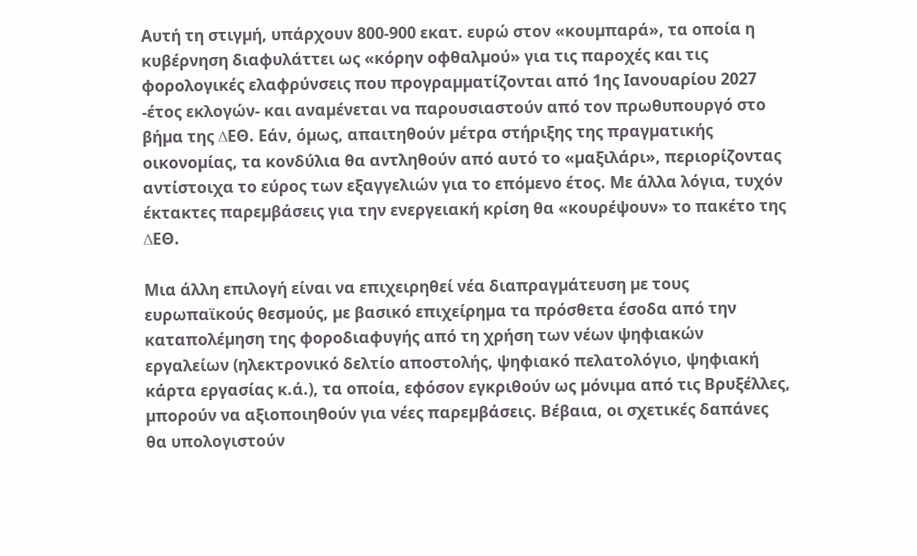Αυτή τη στιγµή, υπάρχουν 800-900 εκατ. ευρώ στον «κουµπαρά», τα οποία η κυβέρνηση διαφυλάττει ως «κόρην οφθαλµού» για τις παροχές και τις φορολογικές ελαφρύνσεις που προγραµµατίζονται από 1ης Ιανουαρίου 2027 -έτος εκλογών- και αναµένεται να παρουσιαστούν από τον πρωθυπουργό στο βήµα της ∆ΕΘ. Εάν, όµως, απαιτηθούν µέτρα στήριξης της πραγµατικής οικονοµίας, τα κονδύλια θα αντληθούν από αυτό το «µαξιλάρι», περιορίζοντας αντίστοιχα το εύρος των εξαγγελιών για το επόµενο έτος. Με άλλα λόγια, τυχόν έκτακτες παρεµβάσεις για την ενεργειακή κρίση θα «κουρέψουν» το πακέτο της ∆ΕΘ.

Μια άλλη επιλογή είναι να επιχειρηθεί νέα διαπραγµάτευση µε τους ευρωπαϊκούς θεσµούς, µε βασικό επιχείρηµα τα πρόσθετα έσοδα από την καταπολέµηση της φοροδιαφυγής από τη χρήση των νέων ψηφιακών εργαλείων (ηλεκτρονικό δελτίο αποστολής, ψηφιακό πελατολόγιο, ψηφιακή κάρτα εργασίας κ.ά.), τα οποία, εφόσον εγκριθούν ως µόνιµα από τις Βρυξέλλες, µπορούν να αξιοποιηθούν για νέες παρεµβάσεις. Βέβαια, οι σχετικές δαπάνες θα υπολογιστούν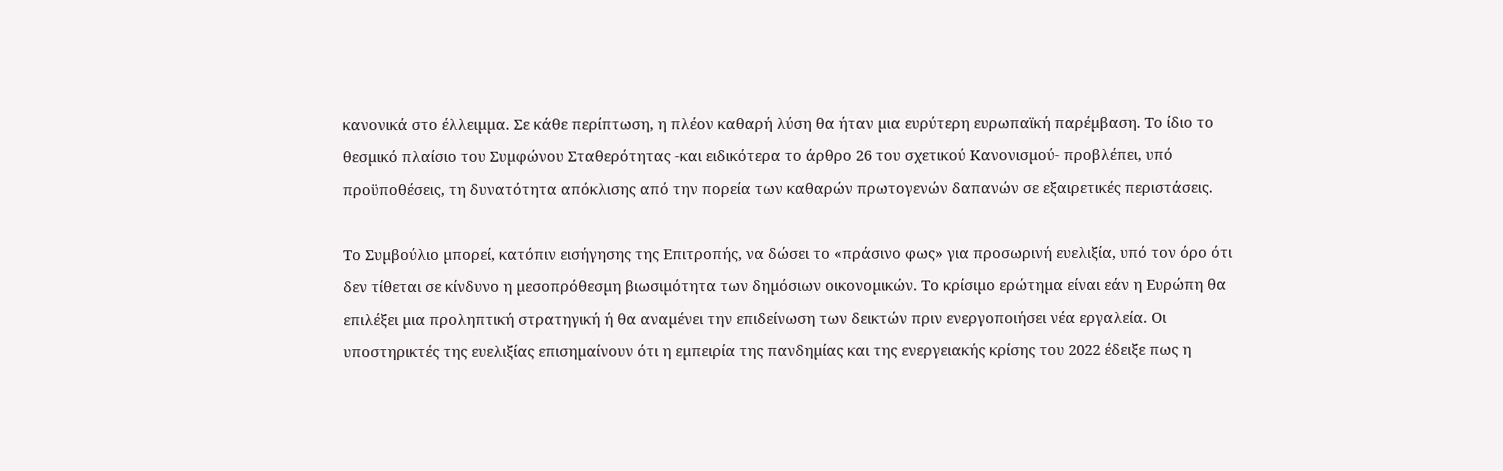κανονικά στο έλλειµµα. Σε κάθε περίπτωση, η πλέον καθαρή λύση θα ήταν µια ευρύτερη ευρωπαϊκή παρέµβαση. Το ίδιο το θεσµικό πλαίσιο του Συµφώνου Σταθερότητας -και ειδικότερα το άρθρο 26 του σχετικού Κανονισµού- προβλέπει, υπό προϋποθέσεις, τη δυνατότητα απόκλισης από την πορεία των καθαρών πρωτογενών δαπανών σε εξαιρετικές περιστάσεις.

Το Συµβούλιο µπορεί, κατόπιν εισήγησης της Επιτροπής, να δώσει το «πράσινο φως» για προσωρινή ευελιξία, υπό τον όρο ότι δεν τίθεται σε κίνδυνο η µεσοπρόθεσµη βιωσιµότητα των δηµόσιων οικονοµικών. Το κρίσιµο ερώτηµα είναι εάν η Ευρώπη θα επιλέξει µια προληπτική στρατηγική ή θα αναµένει την επιδείνωση των δεικτών πριν ενεργοποιήσει νέα εργαλεία. Οι υποστηρικτές της ευελιξίας επισηµαίνουν ότι η εµπειρία της πανδηµίας και της ενεργειακής κρίσης του 2022 έδειξε πως η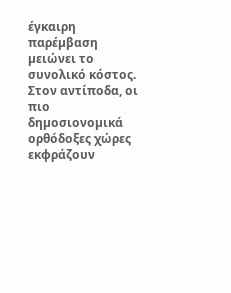έγκαιρη παρέµβαση µειώνει το συνολικό κόστος. Στον αντίποδα, οι πιο δηµοσιονοµικά ορθόδοξες χώρες εκφράζουν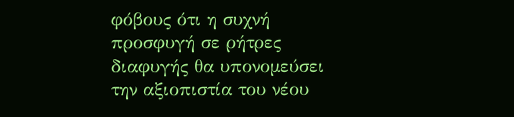φόβους ότι η συχνή προσφυγή σε ρήτρες διαφυγής θα υπονοµεύσει την αξιοπιστία του νέου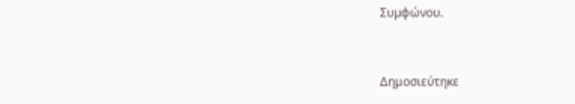Συµφώνου.


Δημοσιεύτηκε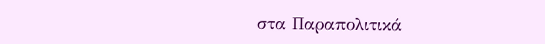στα Παραπολιτικά